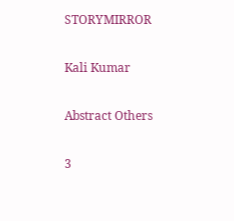STORYMIRROR

Kali Kumar

Abstract Others

3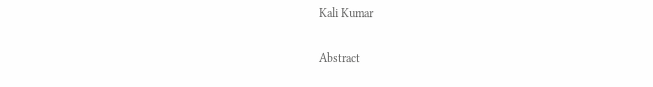Kali Kumar

Abstract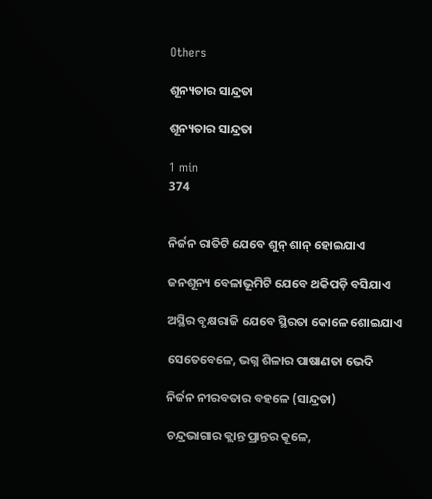Others

ଶୂନ୍ୟତାର ସାନ୍ଦ୍ରତା

ଶୂନ୍ୟତାର ସାନ୍ଦ୍ରତା

1 min
374


ନିର୍ଜନ ରାତିଟି ଯେବେ ଶୁନ୍ ଶାନ୍ ହୋଇଯାଏ

ଜନଶୂନ୍ୟ ବେଳାଭୂମିଟି ଯେବେ ଥକିପଡ଼ି ବସିଯାଏ

ଅସ୍ଥିର ବୃକ୍ଷରାଜି ଯେବେ ସ୍ଥିରତା କୋଳେ ଶୋଇଯାଏ

ସେତେବେଳେ, ଭଗ୍ନ ଶିଳାର ପାଷାଣତା ଭେଦି

ନିର୍ଜନ ନୀରବତାର ବହଳେ (ସାନ୍ଦ୍ରତା)

ଚନ୍ଦ୍ରଭାଗାର କ୍ଲାନ୍ତ ପ୍ରାନ୍ତର କୂଳେ,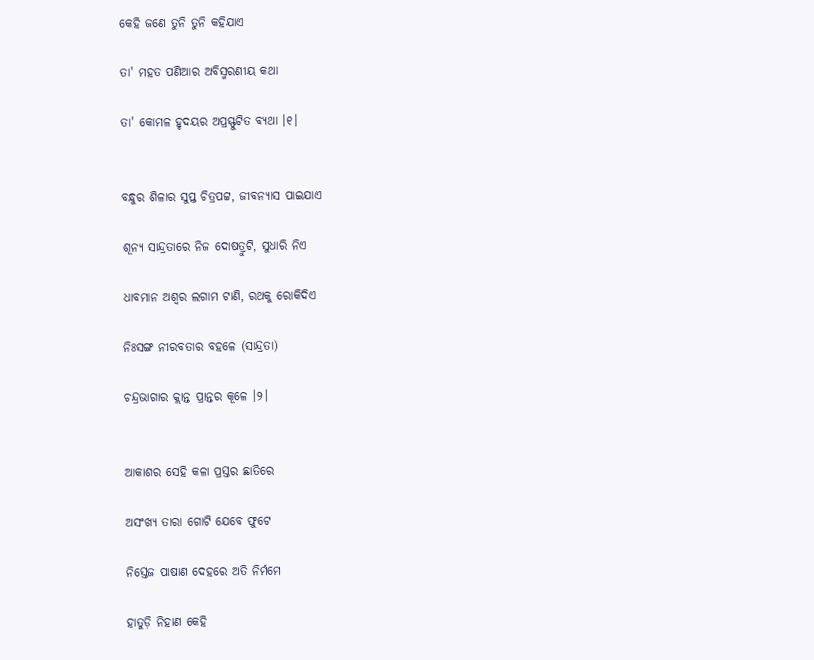କେହି ଜଣେ ତୁନି ତୁନି କହିଯାଏ

ତା' ମହତ ପଣିଆର ଅବିସ୍ମରଣୀୟ କଥା

ତା' କୋମଳ ହୃଦୟର ଅପ୍ରସ୍ଫୁଟିତ ବ୍ୟଥା ।୧।


ବନ୍ଧୁର ଶିଳାର ସୁପ୍ତ ଚିତ୍ରପଟ୍ଟ, ଜୀବନ୍ୟାସ ପାଇଯାଏ

ଶୂନ୍ୟ ସାନ୍ଦ୍ରତାରେ ନିଜ ଦୋଷତ୍ରୁଟି, ସୁଧାରି ନିଏ

ଧାବମାନ ଅଶ୍ୱର ଲଗାମ ଟାଣି, ରଥକୁ ରୋକିଦିଏ

ନିଃସଙ୍ଗ ନୀରବତାର ବହଳେ (ସାନ୍ଦ୍ରତା)

ଚନ୍ଦ୍ରଭାଗାର କ୍ଲାନ୍ତ ପ୍ରାନ୍ତର କୂଳେ ।୨।


ଆକାଶର ସେହି କଳା ପ୍ରସ୍ତର ଛାତିରେ

ଅସଂଖ୍ୟ ତାରା ଗୋଟି ଯେବେ ଫୁଟେ

ନିସ୍ତେଜ ପାଷାଣ ଦେହରେ ଅତି ନିର୍ମମେ

ହାତୁଡ଼ି ନିହାଣ କେହି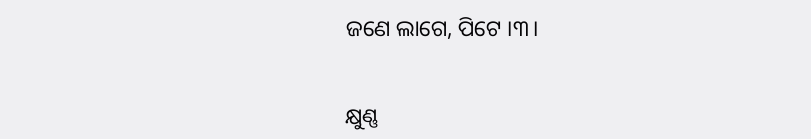ଜଣେ ଲାଗେ, ପିଟେ ।୩।


କ୍ଷୁଣ୍ଣ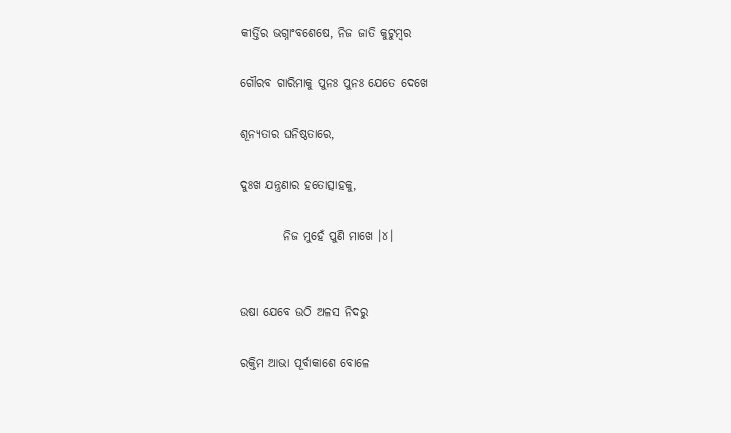କୀର୍ତ୍ତିର ଭଗ୍ନାଂବଶେଷେ, ନିଜ ଜାତି କୁଟୁମ୍ବର

ଗୌରବ ଗାରିମାକୁ ପୁନଃ ପୁନଃ ଯେତେ ଦେଖେ

ଶୂନ୍ୟତାର ଘନିଷ୍ଠତାରେ,

ଦୁଃଖ ଯନ୍ତ୍ରଣାର ହତୋତ୍ସାହକୁ,

         ନିଜ ମୁହେଁ ପୁଣି ମାଖେ ।୪।


ଉଷା ଯେବେ ଉଠି ଅଳସ ନିଦରୁ

ରକ୍ତିମ ଆଭା ପୂର୍ବାକାଶେ ବୋଳେ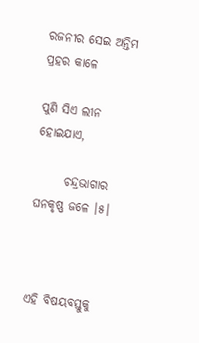ରଜନୀର ସେଇ ଅନ୍ତିମ ପ୍ରହର କାଳେ

ପୁଣି ସିଏ ଲୀନ ହୋଇଯାଏ,

      ଚନ୍ଦ୍ରଭାଗାର ଘନକୃଷ୍ଣ ଜଳେ ।୫।



ଏହି ବିଷୟବସ୍ତୁକୁ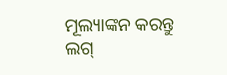ମୂଲ୍ୟାଙ୍କନ କରନ୍ତୁ
ଲଗ୍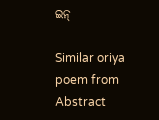ଇନ୍

Similar oriya poem from Abstract